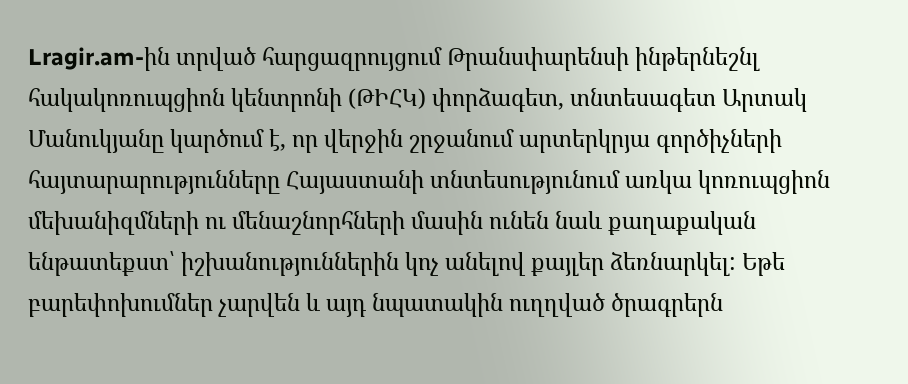Lragir.am-ին տրված հարցազրույցում Թրանսփարենսի ինթերնեշնլ հակակոռուպցիոն կենտրոնի (ԹԻՀԿ) փորձագետ, տնտեսագետ Արտակ Մանուկյանը կարծում է, որ վերջին շրջանում արտերկրյա գործիչների հայտարարությունները Հայաստանի տնտեսությունում առկա կոռուպցիոն մեխանիզմների ու մենաշնորհների մասին ունեն նաև քաղաքական ենթատեքստ՝ իշխանություններին կոչ անելով քայլեր ձեռնարկել: Եթե բարեփոխումներ չարվեն և այդ նպատակին ուղղված ծրագրերն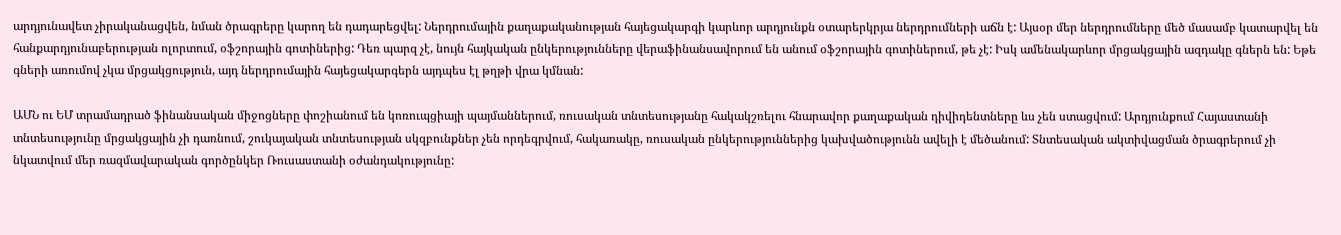արդյունավետ չիրականացվեն, նման ծրագրերը կարող են դադարեցվել: Ներդրումային քաղաքականության հայեցակարգի կարևոր արդյունքն օտարերկրյա ներդրումների աճն է: Այսօր մեր ներդրումները մեծ մասամբ կատարվել են հանքարդյունաբերության ոլորտում, օֆշորային գոտիներից: Դեռ պարզ չէ, նույն հայկական ընկերությունները վերաֆինանսավորում են անում օֆշորային գոտիներում, թե չէ: Իսկ ամենակարևոր մրցակցային ազդակը գներն են: Եթե գների առումով չկա մրցակցություն, այդ ներդրումային հայեցակարգերն այդպես էլ թղթի վրա կմնան:

ԱՄՆ ու ԵՄ տրամադրած ֆինանսական միջոցները փոշիանում են կոռուպցիայի պայմաններում, ռուսական տնտեսությանը հակակշռելու հնարավոր քաղաքական դիվիդենտները ևս չեն ստացվում: Արդյունքում Հայաստանի տնտեսությունը մրցակցային չի դառնում, շուկայական տնտեսության սկզբունքներ չեն որդեգրվում, հակառակը, ռուսական ընկերություններից կախվածությունն ավելի է մեծանում: Տնտեսական ակտիվացման ծրագրերում չի նկատվում մեր ռազմավարական գործընկեր Ռուսաստանի օժանդակությունը: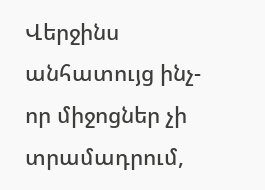Վերջինս անհատույց ինչ-որ միջոցներ չի տրամադրում,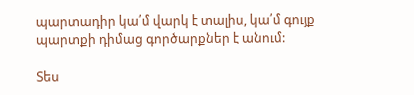պարտադիր կա՛մ վարկ է տալիս, կա՛մ գույք պարտքի դիմաց գործարքներ է անում:

Տես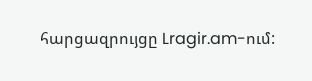հարցազրույցը Lragir.am-ում: